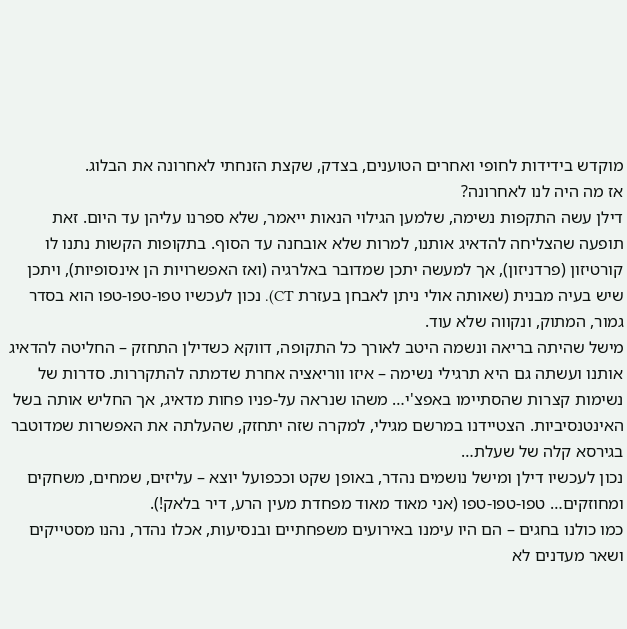מוקדש בידידות לחופי ואחרים הטוענים, בצדק, שקצת הזנחתי לאחרונה את הבלוג.
אז מה היה לנו לאחרונה?
דילן עשה התקפות נשימה, שלמען הגילוי הנאות ייאמר, שלא ספרנו עליהן עד היום. זאת תופעה שהצליחה להדאיג אותנו, למרות שלא אובחנה עד הסוף. בתקופות הקשות נתנו לו קורטיזון (פרדניזון), אך למעשה יתכן שמדובר באלרגיה (ואז האפשרויות הן אינסופיות), ויתכן שיש בעיה מבנית (שאותה אולי ניתן לאבחן בעזרת CT). נכון לעכשיו טפו-טפו-טפו הוא בסדר גמור, המתוק, ונקווה שלא עוד.
מישל שהיתה בריאה ונשמה היטב לאורך כל התקופה, דווקא כשדילן התחזק – החליטה להדאיג אותנו ועשתה גם היא תרגילי נשימה – איזו ווריאציה אחרת שדמתה להתקררות. סדרות של נשימות קצרות שהסתיימו באפצ'י… משהו שנראה על-פניו פחות מדאיג, אך החליש אותה בשל האינטנסיביות. הצטיידנו במרשם מגילי, למקרה שזה יתחזק, שהעלתה את האפשרות שמדוטבר בגירסא קלה של שעלת…
נכון לעכשיו דילן ומישל נושמים נהדר, באופן שקט וככפועל יוצא – עליזים, שמחים, משחקים ומחוזקים… טפו-טפו-טפו (אני מאוד מאוד מפחדת מעין הרע, דיר בלאק!).
כמו כולנו בחגים – הם היו עימנו באירועים משפחתיים ובנסיעות, אכלו נהדר, נהנו מסטייקים ושאר מעדנים לא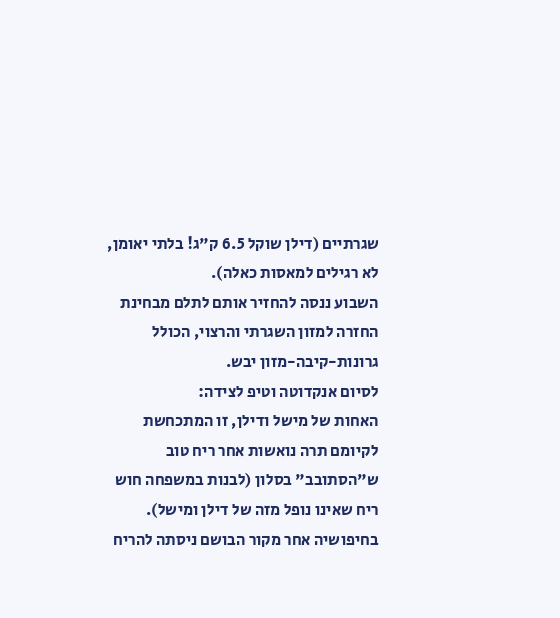שגרתיים (דילן שוקל 6.5 ק"ג! בלתי יאומן, לא רגילים למאסות כאלה).
השבוע ננסה להחזיר אותם לתלם מבחינת החזרה למזון השגרתי והרצוי, הכולל גרונות-קיבה-מזון יבש.
לסיום אנקדוטה וטיפ לצידה:
האחות של מישל ודילן, זו המתכחשת לקיומם תרה נואשות אחר ריח טוב ש"הסתובב" בסלון (לבנות במשפחה חוש ריח שאינו נופל מזה של דילן ומישל). בחיפושיה אחר מקור הבושם ניסתה להריח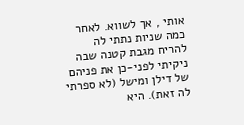אותי , אך לשווא. לאחר כמה שניות נתתי לה להריח מגבת קטנה שבה ניקיתי לפני-כן את פניהם של דילן ומישל (לא ספרתי לה זאת). היא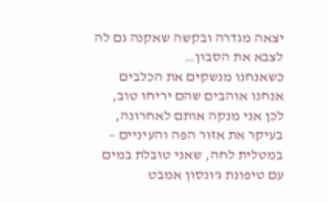יצאה מגדרה ובקשה שאקנה גם לה לצבא את הסבון…
כשאנחנו מנשקים את הכלבים אנחנו אוהבים שהם יריחו טוב, לכן אני מנקה אותם לאחרונה, בעיקר את אזור הפה והעיניים – במטלית לחה, שאני טובלת במים עם טיפונת ג'ונסון אמבט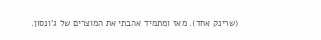(שרינק אחד). מאז ומתמיד אהבתי את המוצרים של ג'ונסון.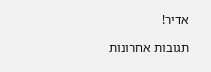אדיר!

תגובות אחרונות